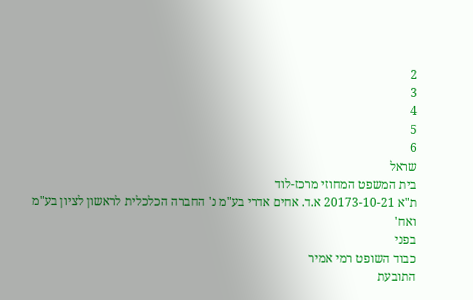2
3
4
5
6
שראל
בית המשפט המחוזי מרכז-לוד
ת"א 20173-10-21 א.ד. אחים אדרי בע"מ נ' החברה הכלכלית לראשון לציון בע"מ
ואח'
בפני
כבוד השופט רמי אמיר
התובעת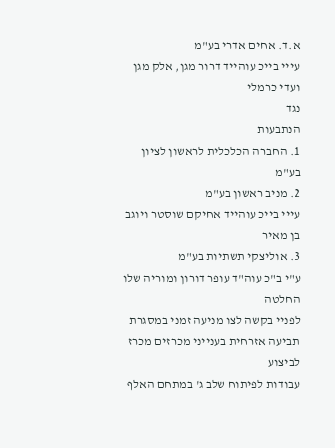א.ד. אחים אדרי בע"מ
עייי בייכ עוהייד דרור מגן, אלק מגן ועדי כרמלי
נגד
הנתבעות
1. החברה הכלכלית לראשון לציון בע"מ
2. מניב ראשון בע"מ
עייי בייכ עוהייד אחיקם שוסטר ויוגב בן מאיר
3. אוליצקי תשתיות בע"מ
ע"י ב"כ עוה"ד עופר דורון ומוריה שלו
החלטה
לפניי בקשה לצו מניעה זמני במסגרת תביעה אזרחית בענייני מכרזים מכרז לביצוע
עבודות לפיתוח שלב ג' במתחם האלף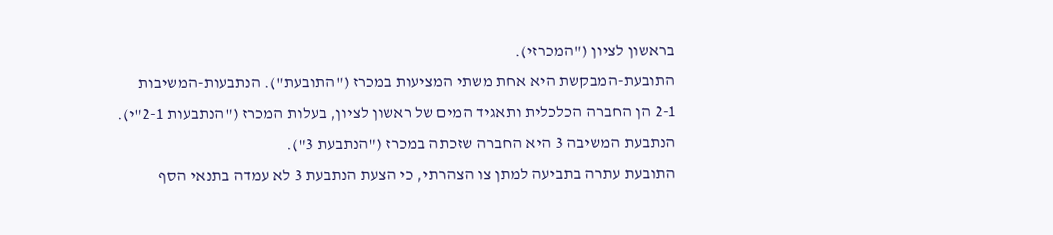בראשון לציון ("המכרזי).
התובעת-המבקשת היא אחת משתי המציעות במכרז ("התובעת"). הנתבעות-המשיבות
2-1 הן החברה הכלכלית ותאגיד המים של ראשון לציון, בעלות המכרז ("הנתבעות 2-1"י).
הנתבעת המשיבה 3 היא החברה שזכתה במכרז ("הנתבעת 3").
התובעת עתרה בתביעה למתן צו הצהרתי, כי הצעת הנתבעת 3 לא עמדה בתנאי הסף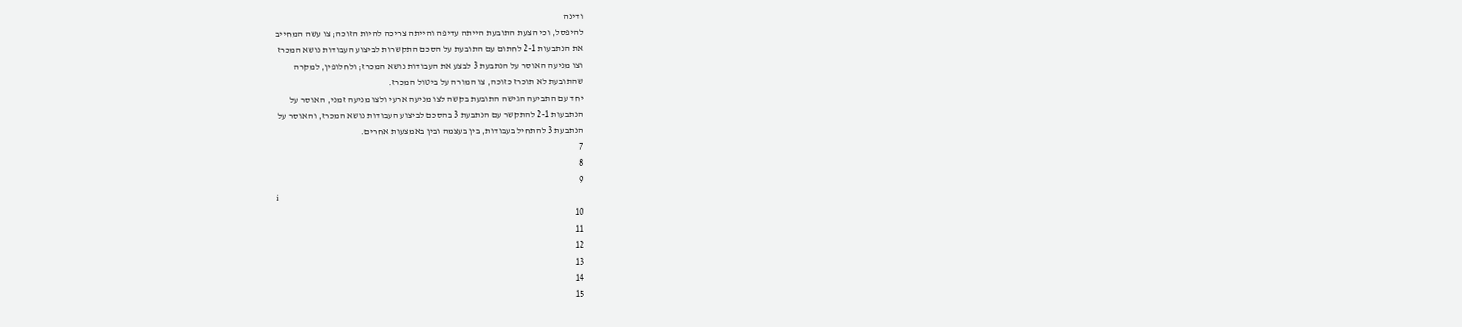ודינה
להיפסל, וכי הצעת התובעת הייתה עדיפה והייתה צריכה להיות הזוכה; צו עשה המחייב
את הנתבעות 2-1 לחתום עם התובעת על הסכם התקשרות לביצוע העבודות נושא המכרז
וצו מניעה האוסר על הנתבעת 3 לבצע את העבודות נושא המכרז; ולחלופין, למקרה
שהתובעת לא תוכרז כזוכה, צו המורה על ביטול המכרז.
יחד עם התביעה הגישה התובעת בקשה לצו מניעה ארעי ולצו מניעה זמני, האוסר על
הנתבעות 2-1 להתקשר עם הנתבעת 3 בהסכם לביצוע העבודות נושא המכרז, והאוסר על
הנתבעת 3 להתחיל בעבודות, בין בעצמה ובין באמצעות אחרים.
7
8
9
i
10
11
12
13
14
15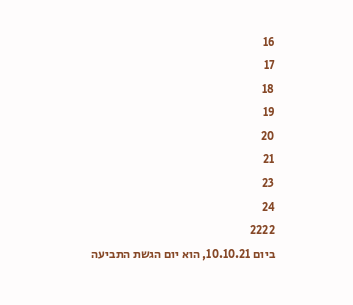16
17
18
19
20
21
23
24
2222
ביום 10.10.21, הוא יום הגשת התביעה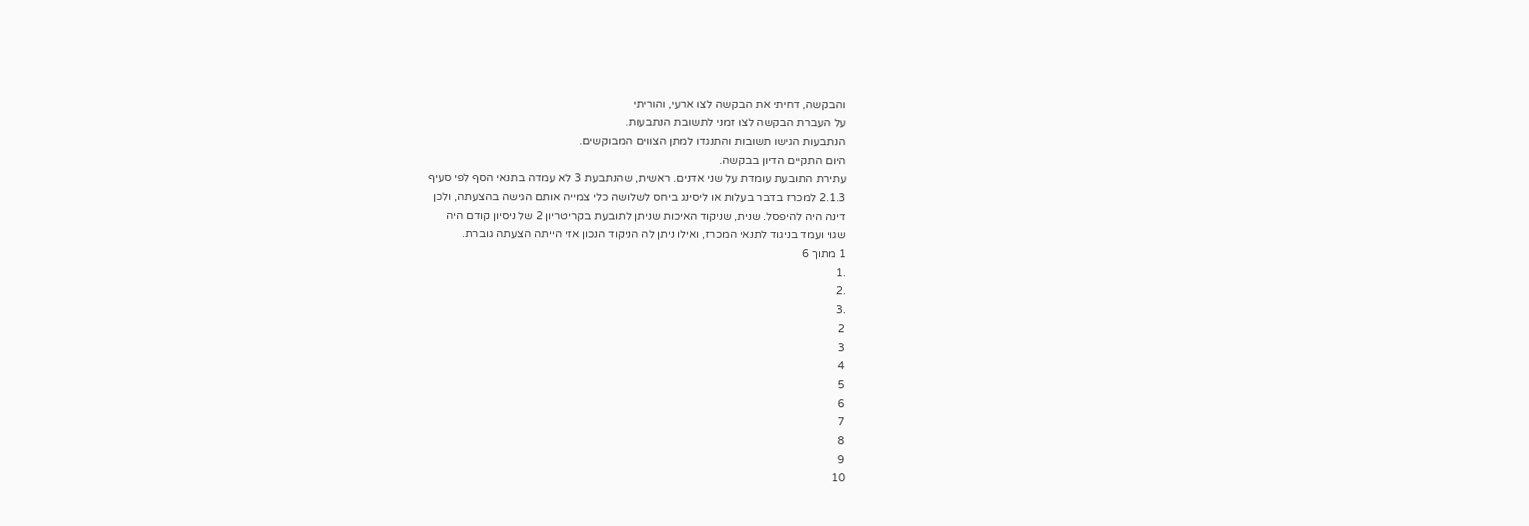והבקשה, דחיתי את הבקשה לצו ארעי, והוריתי
על העברת הבקשה לצו זמני לתשובת הנתבעות.
הנתבעות הגישו תשובות והתנגדו למתן הצווים המבוקשים.
היום התקיים הדיון בבקשה.
עתירת התובעת עומדת על שני אדנים. ראשית, שהנתבעת 3 לא עמדה בתנאי הסף לפי סעיף
2.1.3 למכרז בדבר בעלות או ליסינג ביחס לשלושה כלי צמייה אותם הגישה בהצעתה, ולכן
דינה היה להיפסל. שנית, שניקוד האיכות שניתן לתובעת בקריטריון 2 של ניסיון קודם היה
שגוי ועמד בניגוד לתנאי המכרז, ואילו ניתן לה הניקוד הנכון אזי הייתה הצעתה גוברת.
1 מתוך 6
.1
.2
.3
2
3
4
5
6
7
8
9
10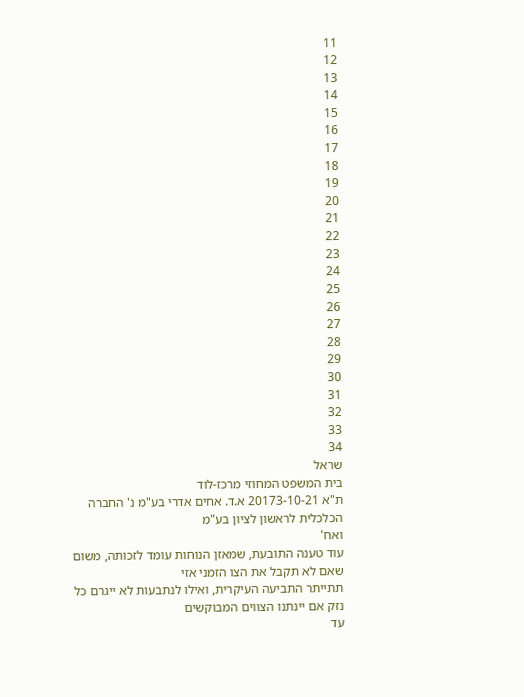11
12
13
14
15
16
17
18
19
20
21
22
23
24
25
26
27
28
29
30
31
32
33
34
שראל
בית המשפט המחוזי מרכז-לוד
ת"א 20173-10-21 א.ד. אחים אדרי בע"מ נ' החברה הכלכלית לראשון לציון בע"מ
ואח'
עוד טענה התובעת, שמאזן הנוחות עומד לזכותה, משום שאם לא תקבל את הצו הזמני אזי
תתייתר התביעה העיקרית, ואילו לנתבעות לא ייגרם כל נזק אם יינתנו הצווים המבוקשים
עד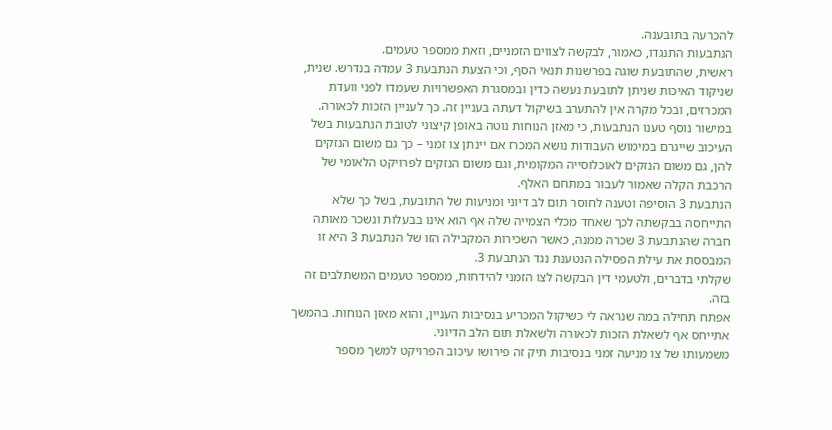להכרעה בתובענה.
הנתבעות התנגדו, כאמור, לבקשה לצווים הזמניים, וזאת ממספר טעמים.
ראשית, שהתובעת שוגה בפרשנות תנאי הסף, וכי הצעת הנתבעת 3 עמדה בנדרש. שנית,
שניקוד האיכות שניתן לתובעת נעשה כדין ובמסגרת האפשרויות שעמדו לפני וועדת
המכרזים, ובכל מקרה אין להתערב בשיקול דעתה בעניין זה. כך לעניין הזכות לכאורה.
במישור נוסף טענו הנתבעות, כי מאזן הנוחות נוטה באופן קיצוני לטובת הנתבעות בשל
העיכוב שייגרם במימוש העבודות נושא המכרז אם יינתן צו זמני – כך גם משום הנזקים
להן, גם משום הנזקים לאוכלוסייה המקומית, וגם משום הנזקים לפרויקט הלאומי של
הרכבת הקלה שאמור לעבור במתחם האלף.
הנתבעת 3 הוסיפה וטענה לחוסר תום לב דיוני ומניעות של התובעת, בשל כך שלא
התייחסה בבקשתה לכך שאחד מכלי הצמייה שלה אף הוא אינו בבעלות ונשכר מאותה
חברה שהנתבעת 3 שכרה ממנה, כאשר השכירות המקבילה הזו של הנתבעת 3 היא זו
המבססת את עילת הפסילה הנטענת נגד הנתבעת 3.
שקלתי בדברים, ולטעמי דין הבקשה לצו הזמני להידחות, ממספר טעמים המשתלבים זה
בזה.
אפתח תחילה במה שנראה לי כשיקול המכריע בנסיבות העניין, והוא מאזן הנוחות. בהמשך
אתייחס אף לשאלת הזכות לכאורה ולשאלת תום הלב הדיוני.
משמעותו של צו מניעה זמני בנסיבות תיק זה פירושו עיכוב הפרויקט למשך מספר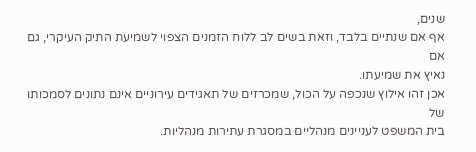שנים,
אף אם שנתיים בלבד, וזאת בשים לב ללוח הזמנים הצפוי לשמיעת התיק העיקרי, גם אם
נאיץ את שמיעתו.
אכן זהו אילוץ שנכפה על הכול, שמכרזים של תאגידים עירוניים אינם נתונים לסמכותו של
בית המשפט לעניינים מנהליים במסגרת עתירות מנהליות.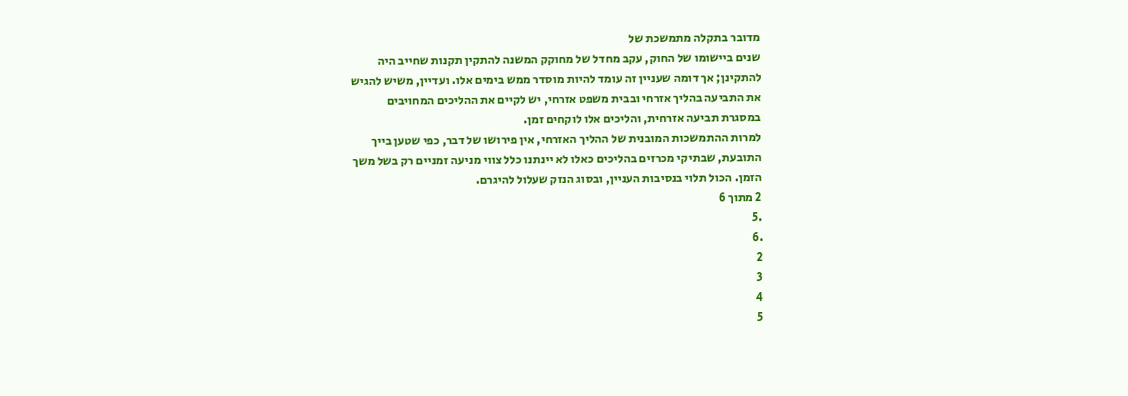מדובר בתקלה מתמשכת של
שנים ביישומו של החוק, עקב מחדל של מחוקק המשנה להתקין תקנות שחייב היה
להתקינן; אך דומה שעניין זה עומד להיות מוסדר ממש בימים אלו. ועדיין, משיש להגיש
את התביעה בהליך אזרחי ובבית משפט אזרחי, יש לקיים את ההליכים המחויבים
במסגרת תביעה אזרחית, והליכים אלו לוקחים זמן.
למרות ההתמשכות המובנית של ההליך האזרחי, אין פירושו של דבר, כפי שטען בייך
התובעת, שבתיקי מכרזים בהליכים כאלו לא יינתנו כלל צווי מניעה זמניים רק בשל משך
הזמן. הכול תלוי בנסיבות העניין, ובסוג הנזק שעלול להיגרם.
2 מתוך 6
.5
.6
2
3
4
5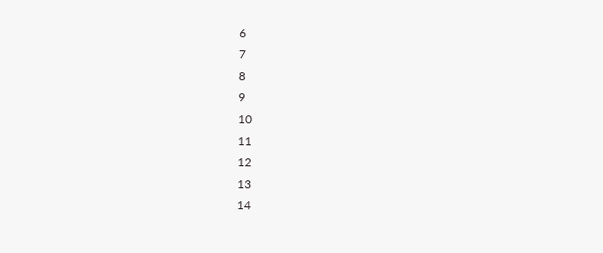6
7
8
9
10
11
12
13
14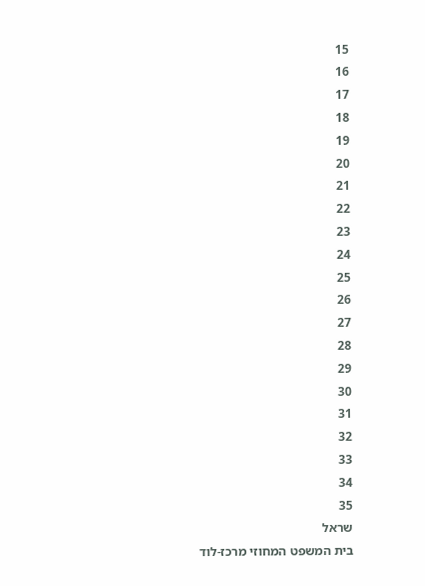15
16
17
18
19
20
21
22
23
24
25
26
27
28
29
30
31
32
33
34
35
שראל
בית המשפט המחוזי מרכז-לוד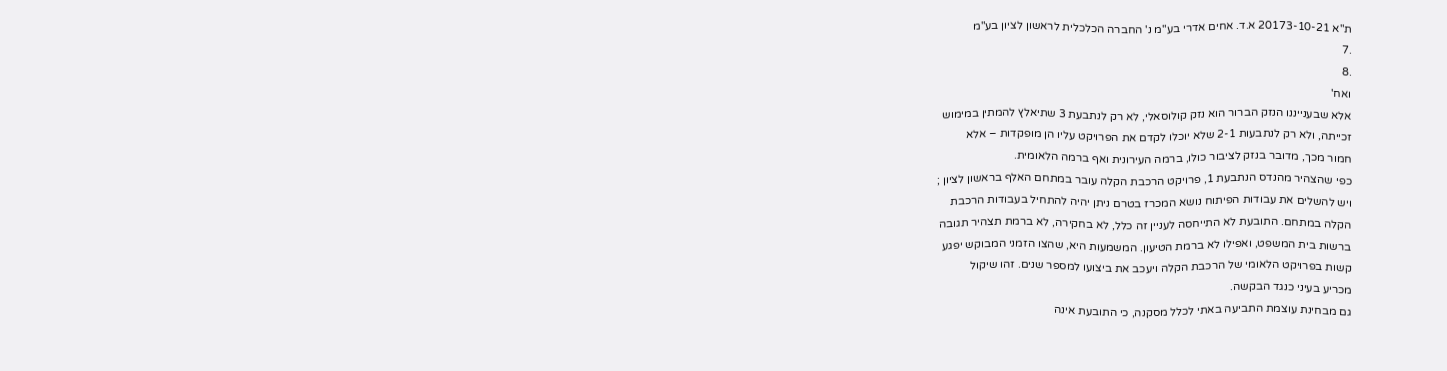ת"א 20173-10-21 א.ד. אחים אדרי בע"מ נ' החברה הכלכלית לראשון לציון בע"מ
.7
.8
ואח'
אלא שבענייננו הנזק הברור הוא נזק קולוסאלי, לא רק לנתבעת 3 שתיאלץ להמתין במימוש
זכייתה, ולא רק לנתבעות 2-1 שלא יוכלו לקדם את הפרויקט עליו הן מופקדות – אלא
חמור מכך, מדובר בנזק לציבור כולו, ברמה העירונית ואף ברמה הלאומית.
כפי שהצהיר מהנדס הנתבעת 1, פרויקט הרכבת הקלה עובר במתחם האלף בראשון לציון ;
ויש להשלים את עבודות הפיתוח נושא המכרז בטרם ניתן יהיה להתחיל בעבודות הרכבת
הקלה במתחם. התובעת לא התייחסה לעניין זה כלל, לא בחקירה, לא ברמת תצהיר תגובה
ברשות בית המשפט, ואפילו לא ברמת הטיעון. המשמעות היא, שהצו הזמני המבוקש יפגע
קשות בפרויקט הלאומי של הרכבת הקלה ויעכב את ביצועו למספר שנים. זהו שיקול
מכריע בעיני כנגד הבקשה.
גם מבחינת עוצמת התביעה באתי לכלל מסקנה, כי התובעת אינה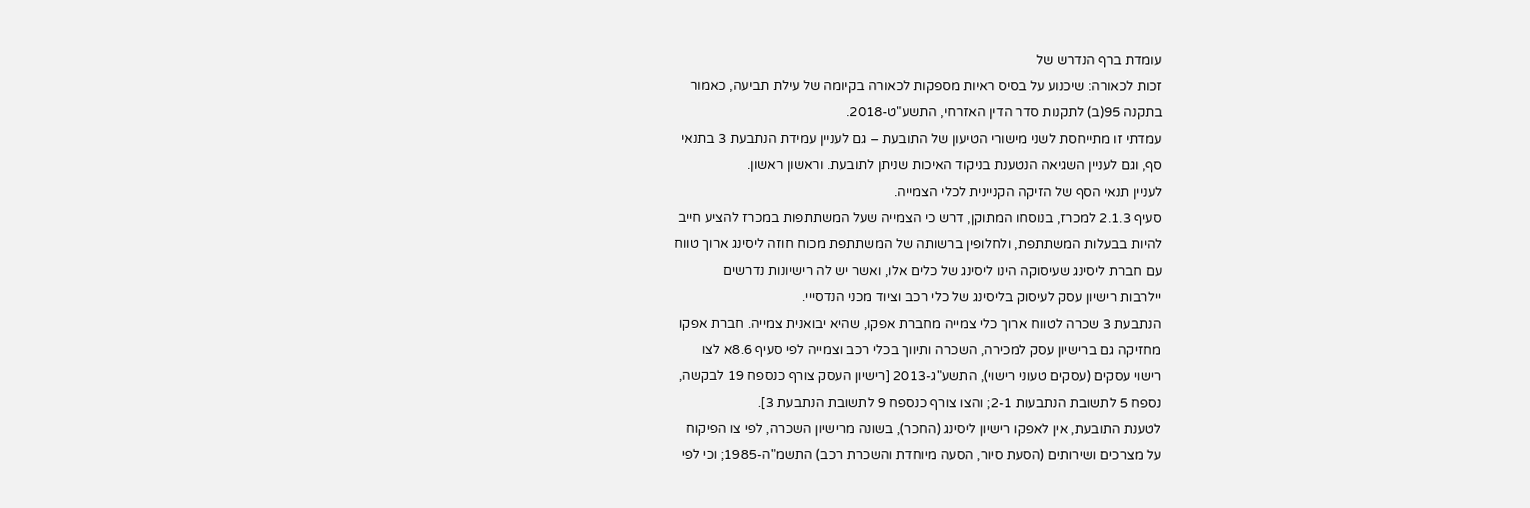עומדת ברף הנדרש של
זכות לכאורה: שיכנוע על בסיס ראיות מספקות לכאורה בקיומה של עילת תביעה, כאמור
בתקנה 95(ב) לתקנות סדר הדין האזרחי, התשע"ט-2018.
עמדתי זו מתייחסת לשני מישורי הטיעון של התובעת – גם לעניין עמידת הנתבעת 3 בתנאי
סף, וגם לעניין השגיאה הנטענת בניקוד האיכות שניתן לתובעת. וראשון ראשון.
לעניין תנאי הסף של הזיקה הקניינית לכלי הצמייה.
סעיף 2.1.3 למכרז, בנוסחו המתוקן, דרש כי הצמייה שעל המשתתפות במכרז להציע חייב
להיות בבעלות המשתתפת, ולחלופין ברשותה של המשתתפת מכוח חוזה ליסינג ארוך טווח
עם חברת ליסינג שעיסוקה הינו ליסינג של כלים אלו, ואשר יש לה רישיונות נדרשים
יילרבות רישיון עסק לעיסוק בליסינג של כלי רכב וציוד מכני הנדסייי.
הנתבעת 3 שכרה לטווח ארוך כלי צמייה מחברת אפקו, שהיא יבואנית צמייה. חברת אפקו
מחזיקה גם ברישיון עסק למכירה, השכרה ותיווך בכלי רכב וצמייה לפי סעיף 8.6א לצו
רישוי עסקים (עסקים טעוני רישוי), התשע"ג-2013 [רישיון העסק צורף כנספח 19 לבקשה,
נספח 5 לתשובת הנתבעות 2-1; והצו צורף כנספח 9 לתשובת הנתבעת 3].
לטענת התובעת, אין לאפקו רישיון ליסינג (החכר), בשונה מרישיון השכרה, לפי צו הפיקוח
על מצרכים ושירותים (הסעת סיור, הסעה מיוחדת והשכרת רכב) התשמ"ה-1985; וכי לפי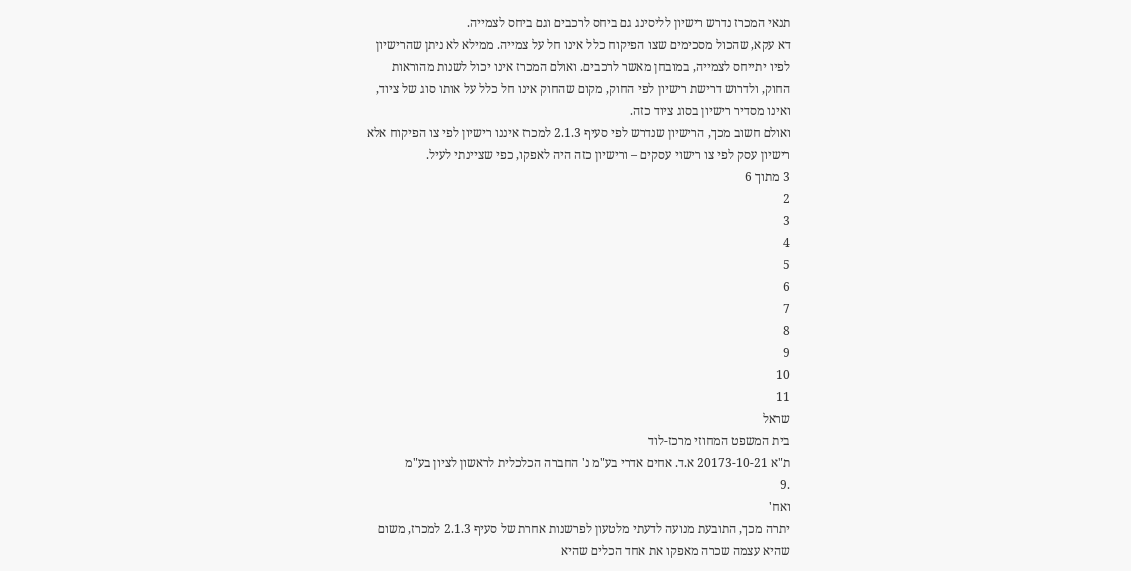תנאי המכרז נדרש רישיון לליסינג גם ביחס לרכבים וגם ביחס לצמייה.
דא עקא, שהכול מסכימים שצו הפיקוח כלל אינו חל על צמייה. ממילא לא ניתן שהרישיון
לפיו יתייחס לצמייה, במובחן מאשר לרכבים. ואולם המכרז אינו יכול לשנות מהוראות
החוק, ולדרוש דרישת רישיון לפי החוק, מקום שהחוק אינו חל כלל על אותו סוג של ציוד,
ואינו מסדיר רישיון בסוג ציוד כזה.
ואולם חשוב מכך, הרישיון שנדרש לפי סעיף 2.1.3 למכרז איננו רישיון לפי צו הפיקוח אלא
רישיון עסק לפי צו רישוי עסקים – ורישיון כזה היה לאפקו, כפי שציינתי לעיל.
3 מתוך 6
2
3
4
5
6
7
8
9
10
11
שראל
בית המשפט המחוזי מרכז-לוד
ת"א 20173-10-21 א.ד. אחים אדרי בע"מ נ' החברה הכלכלית לראשון לציון בע"מ
.9
ואח'
יתרה מכך, התובעת מנועה לדעתי מלטעון לפרשנות אחרת של סעיף 2.1.3 למכרז, משום
שהיא עצמה שכרה מאפקו את אחד הכלים שהיא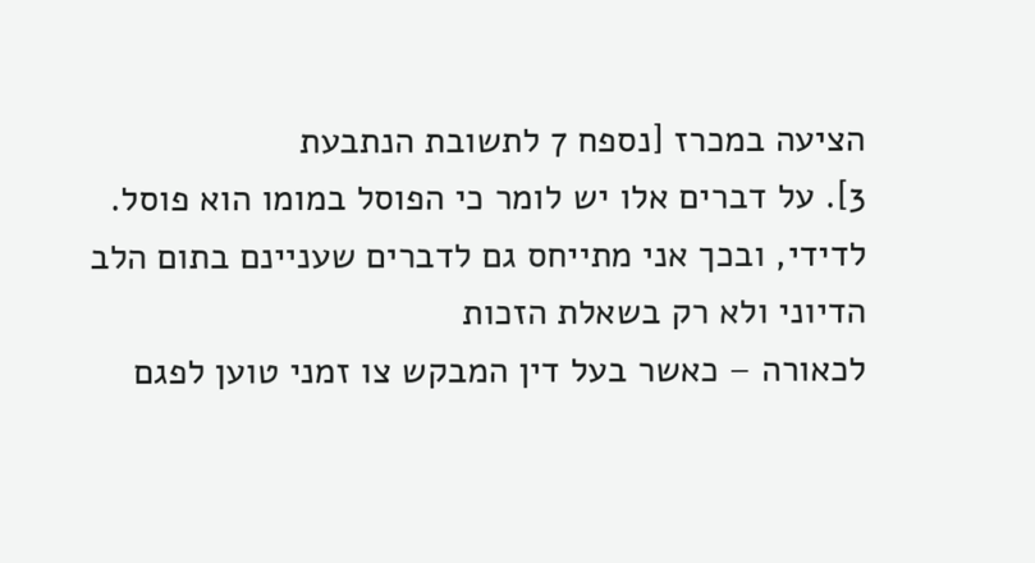הציעה במכרז [נספח 7 לתשובת הנתבעת
3]. על דברים אלו יש לומר כי הפוסל במומו הוא פוסל.
לדידי, ובכך אני מתייחס גם לדברים שעניינם בתום הלב הדיוני ולא רק בשאלת הזכות
לכאורה – כאשר בעל דין המבקש צו זמני טוען לפגם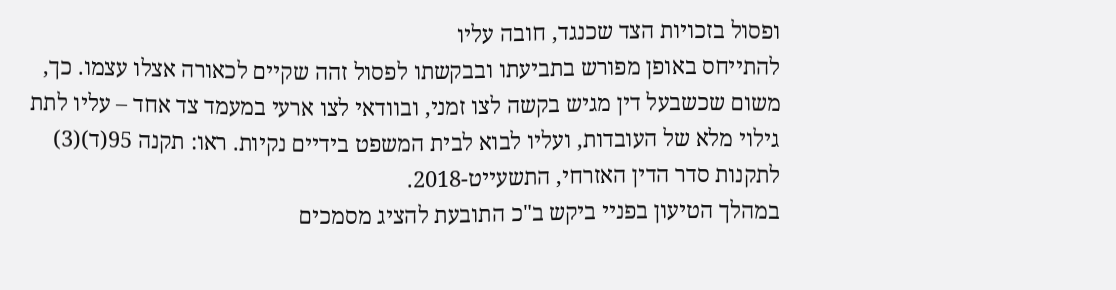ופסול בזכויות הצד שכנגד, חובה עליו
להתייחס באופן מפורש בתביעתו ובבקשתו לפסול זהה שקיים לכאורה אצלו עצמו. כך,
משום שכשבעל דין מגיש בקשה לצו זמני, ובוודאי לצו ארעי במעמד צד אחד – עליו לתת
גילוי מלא של העובדות, ועליו לבוא לבית המשפט בידיים נקיות. ראו: תקנה 95(ד)(3)
לתקנות סדר הדין האזרחי, התשעייט-2018.
במהלך הטיעון בפניי ביקש ב"כ התובעת להציג מסמכים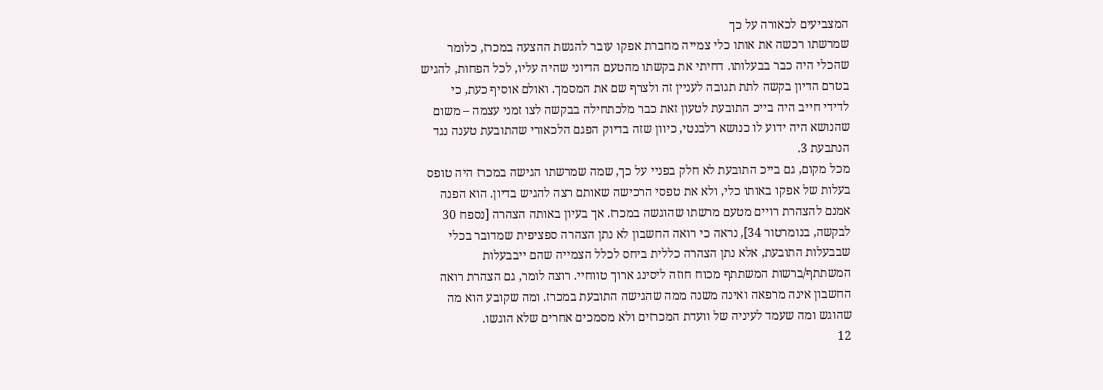המצביעים לכאורה על כך
שמרשתו רכשה את אותו כלי צמייה מחברת אפקו עובר להגשת ההצעה במכרז, כלומר
שהכלי היה כבר בבעלותו. דחיתי את בקשתו מהטעם הדיוני שהיה עליו, לכל הפחות, להגיש
בטרם הדיון בקשה לתת תגובה לעניין זה ולצרף שם את המסמך. ואולם אוסיף כעת, כי
לדידי חייב היה בייכ התובעת לטעון זאת כבר מלכתחילה בבקשה לצו זמני עצמה – משום
שהנושא היה ידוע לו כנושא רלבנטי, כיוון שזה בדיוק הפגם הלכאורי שהתובעת טענה נגד
הנתבעת 3.
מכל מקום, גם בייכ התובעת לא חלק בפניי על כך, שמה שמרשתו הגישה במכרז היה טופס
בעלות של אפקו באותו כלי, ולא את טפסי הרכישה שאותם רצה להגיש בדיון. הוא הפנה
אמנם להצהרת רויים מטעם מרשתו שהוגשה במכרז. אך בעיון באותה הצהרה [נספח 30
לבקשה, בנומרטור 34], נראה כי רואה החשבון לא נתן הצהרה ספציפית שמדובר בכלי
שבבעלות התובעת, אלא נתן הצהרה כללית ביחס לכלל הצמייה שהם ייבבעלות
המשתתף/ברשות המשתתף מכוח חוזה ליסינג ארוך טווחיי. רוצה לומר, גם הצהרת רואה
החשבון אינה מרפאה ואינה משנה ממה שהגישה התובעת במכרז. ומה שקובע הוא מה
שהוגש ומה שעמד לעיניה של וועדת המכרזים ולא מסמכים אחרים שלא הוגשו.
12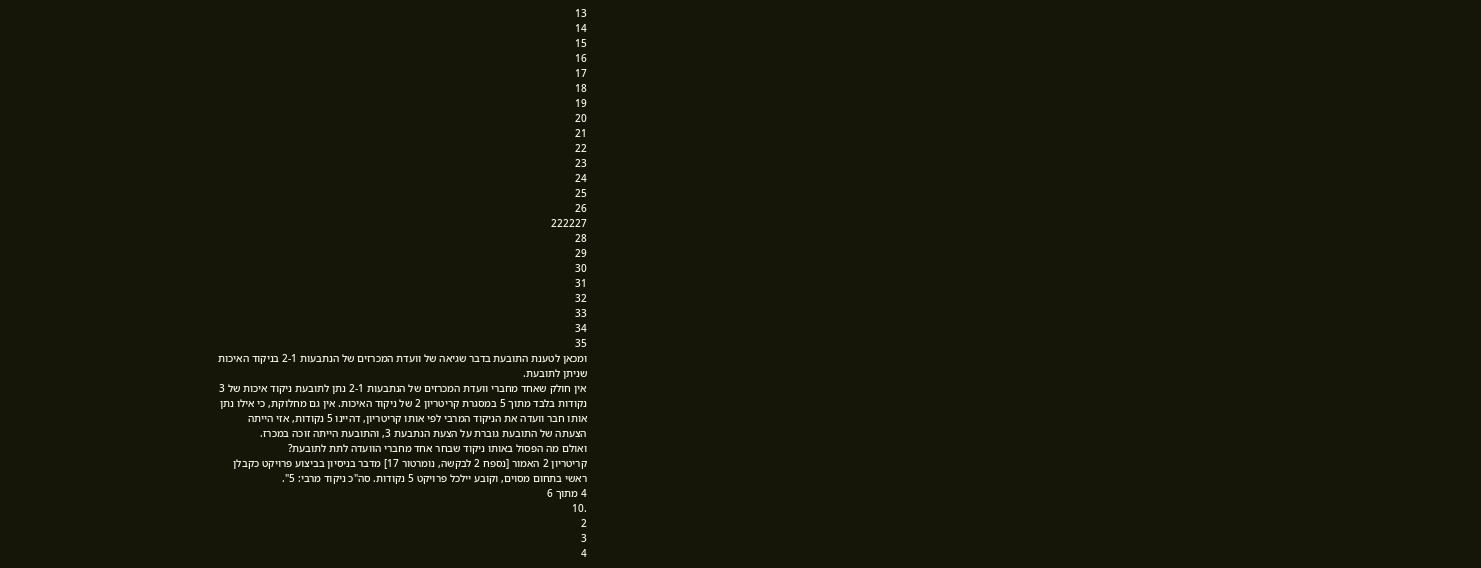13
14
15
16
17
18
19
20
21
22
23
24
25
26
222227
28
29
30
31
32
33
34
35
ומכאן לטענת התובעת בדבר שגיאה של וועדת המכרזים של הנתבעות 2-1 בניקוד האיכות
שניתן לתובעת.
אין חולק שאחד מחברי וועדת המכרזים של הנתבעות 2-1 נתן לתובעת ניקוד איכות של 3
נקודות בלבד מתוך 5 במסגרת קריטריון 2 של ניקוד האיכות. אין גם מחלוקת, כי אילו נתן
אותו חבר וועדה את הניקוד המרבי לפי אותו קריטריון, דהיינו 5 נקודות, אזי הייתה
הצעתה של התובעת גוברת על הצעת הנתבעת 3, והתובעת הייתה זוכה במכרז.
ואולם מה הפסול באותו ניקוד שבחר אחד מחברי הוועדה לתת לתובעת?
קריטריון 2 האמור [נספח 2 לבקשה, נומרטור 17] מדבר בניסיון בביצוע פרויקט כקבלן
ראשי בתחום מסוים, וקובע יילכל פרויקט 5 נקודות. סה"כ ניקוד מרבי: 5".
4 מתוך 6
.10
2
3
4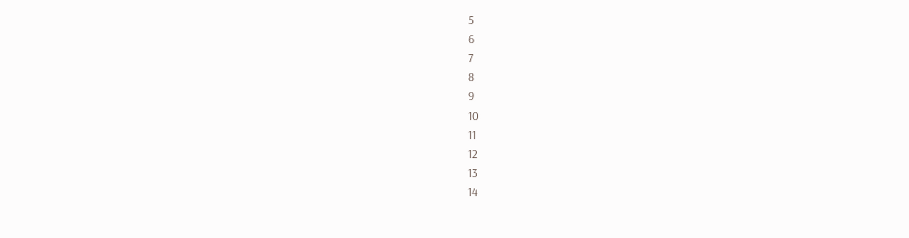5
6
7
8
9
10
11
12
13
14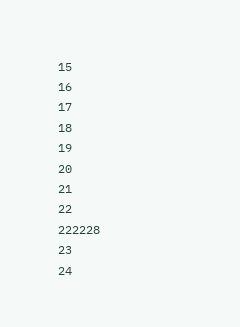15
16
17
18
19
20
21
22
222228
23
24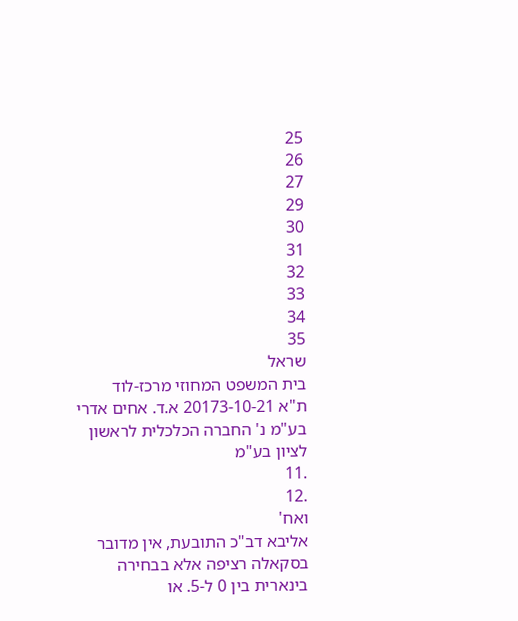25
26
27
29
30
31
32
33
34
35
שראל
בית המשפט המחוזי מרכז-לוד
ת"א 20173-10-21 א.ד. אחים אדרי בע"מ נ' החברה הכלכלית לראשון לציון בע"מ
.11
.12
ואח'
אליבא דב"כ התובעת, אין מדובר בסקאלה רציפה אלא בבחירה בינארית בין 0 ל-5. או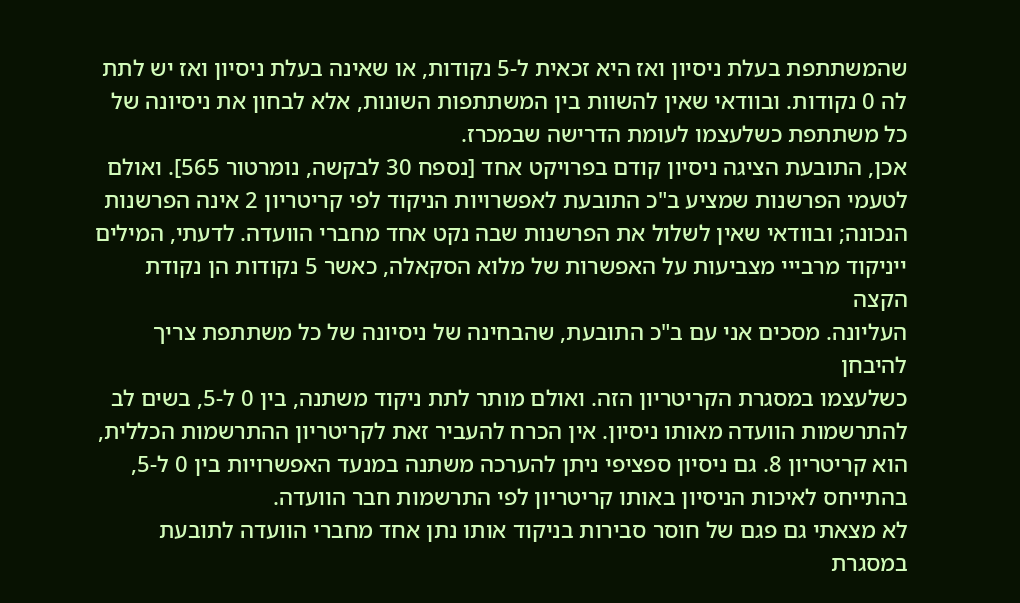שהמשתתפת בעלת ניסיון ואז היא זכאית ל-5 נקודות, או שאינה בעלת ניסיון ואז יש לתת
לה 0 נקודות. ובוודאי שאין להשוות בין המשתתפות השונות, אלא לבחון את ניסיונה של
כל משתתפת כשלעצמו לעומת הדרישה שבמכרז.
אכן, התובעת הציגה ניסיון קודם בפרויקט אחד [נספח 30 לבקשה, נומרטור 565]. ואולם
לטעמי הפרשנות שמציע ב"כ התובעת לאפשרויות הניקוד לפי קריטריון 2 אינה הפרשנות
הנכונה; ובוודאי שאין לשלול את הפרשנות שבה נקט אחד מחברי הוועדה. לדעתי, המילים
ייניקוד מרבייי מצביעות על האפשרות של מלוא הסקאלה, כאשר 5 נקודות הן נקודת הקצה
העליונה. מסכים אני עם ב"כ התובעת, שהבחינה של ניסיונה של כל משתתפת צריך להיבחן
כשלעצמו במסגרת הקריטריון הזה. ואולם מותר לתת ניקוד משתנה, בין 0 ל-5, בשים לב
להתרשמות הוועדה מאותו ניסיון. אין הכרח להעביר זאת לקריטריון ההתרשמות הכללית,
הוא קריטריון 8. גם ניסיון ספציפי ניתן להערכה משתנה במנעד האפשרויות בין 0 ל-5,
בהתייחס לאיכות הניסיון באותו קריטריון לפי התרשמות חבר הוועדה.
לא מצאתי גם פגם של חוסר סבירות בניקוד אותו נתן אחד מחברי הוועדה לתובעת
במסגרת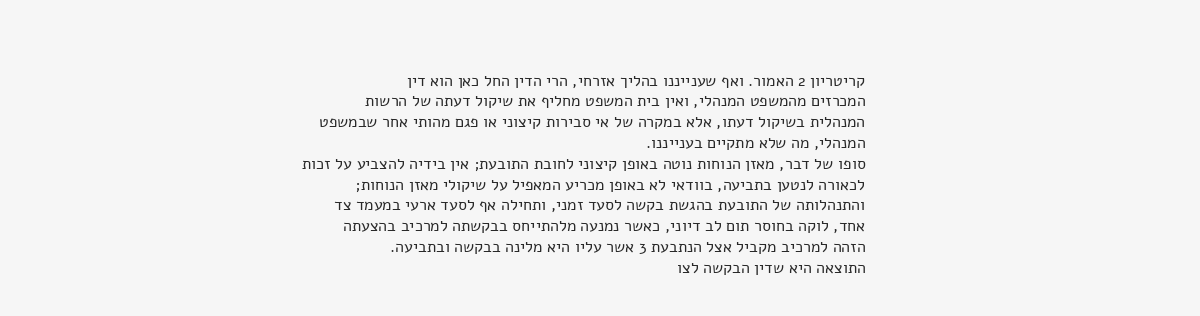קריטריון 2 האמור. ואף שענייננו בהליך אזרחי, הרי הדין החל כאן הוא דין
המכרזים מהמשפט המנהלי, ואין בית המשפט מחליף את שיקול דעתה של הרשות
המנהלית בשיקול דעתו, אלא במקרה של אי סבירות קיצוני או פגם מהותי אחר שבמשפט
המנהלי, מה שלא מתקיים בענייננו.
סופו של דבר, מאזן הנוחות נוטה באופן קיצוני לחובת התובעת; אין בידיה להצביע על זכות
לכאורה לנטען בתביעה, בוודאי לא באופן מכריע המאפיל על שיקולי מאזן הנוחות;
והתנהלותה של התובעת בהגשת בקשה לסעד זמני, ותחילה אף לסעד ארעי במעמד צד
אחד, לוקה בחוסר תום לב דיוני, כאשר נמנעה מלהתייחס בבקשתה למרכיב בהצעתה
הזהה למרכיב מקביל אצל הנתבעת 3 אשר עליו היא מלינה בבקשה ובתביעה.
התוצאה היא שדין הבקשה לצו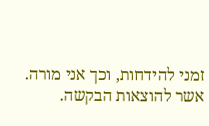זמני להידחות, וכך אני מורה.
אשר להוצאות הבקשה.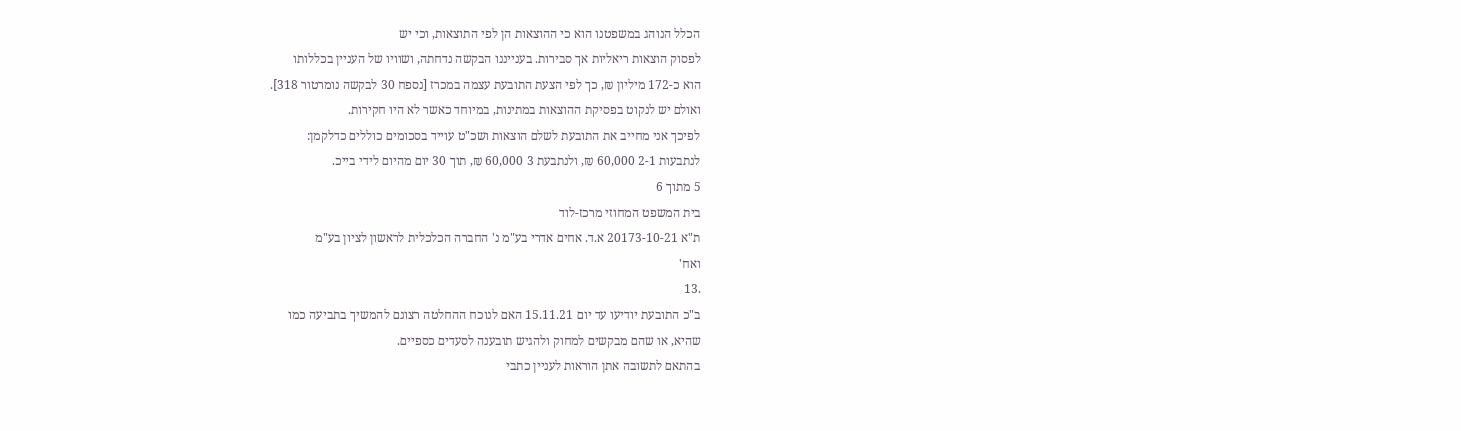הכלל הנוהג במשפטנו הוא כי ההוצאות הן לפי התוצאות, וכי יש
לפסוק הוצאות ריאליות אך סבירות. בענייננו הבקשה נדחתה, ושוויו של העניין בכללותו
הוא כ-172 מיליון ₪, כך לפי הצעת התובעת עצמה במכרז [נספח 30 לבקשה נומרטור 318].
ואולם יש לנקוט בפסיקת ההוצאות במתינות, במיוחד כאשר לא היו חקירות.
לפיכך אני מחייב את התובעת לשלם הוצאות ושכ"ט עוייד בסכומים כוללים כדלקמן:
לנתבעות 2-1 60,000 ₪, ולנתבעת 3 60,000 ₪, תוך 30 יום מהיום לידי בייכ.
5 מתוך 6
בית המשפט המחוזי מרכז-לוד
ת"א 20173-10-21 א.ד. אחים אדרי בע"מ נ' החברה הכלכלית לראשון לציון בע"מ
ואח'
.13
ב"כ התובעת יודיעו עד יום 15.11.21 האם לנוכח ההחלטה רצונם להמשיך בתביעה כמו
שהיא, או שהם מבקשים למחוק ולהגיש תובענה לסעדים כספיים.
בהתאם לתשובה אתן הוראות לעניין כתבי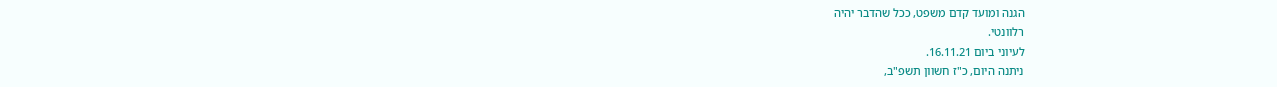הגנה ומועד קדם משפט, ככל שהדבר יהיה
רלוונטי.
לעיוני ביום 16.11.21.
ניתנה היום, כ"ז חשוון תשפ"ב,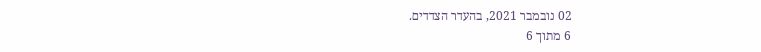02 נובמבר 2021, בהעדר הצדדים.
6 מתוך 6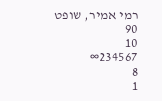רמי אמיר, שופט
90
10
234567∞
8
1